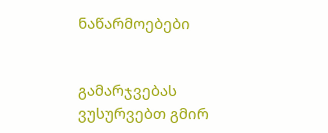ნაწარმოებები


გამარჯვებას ვუსურვებთ გმირ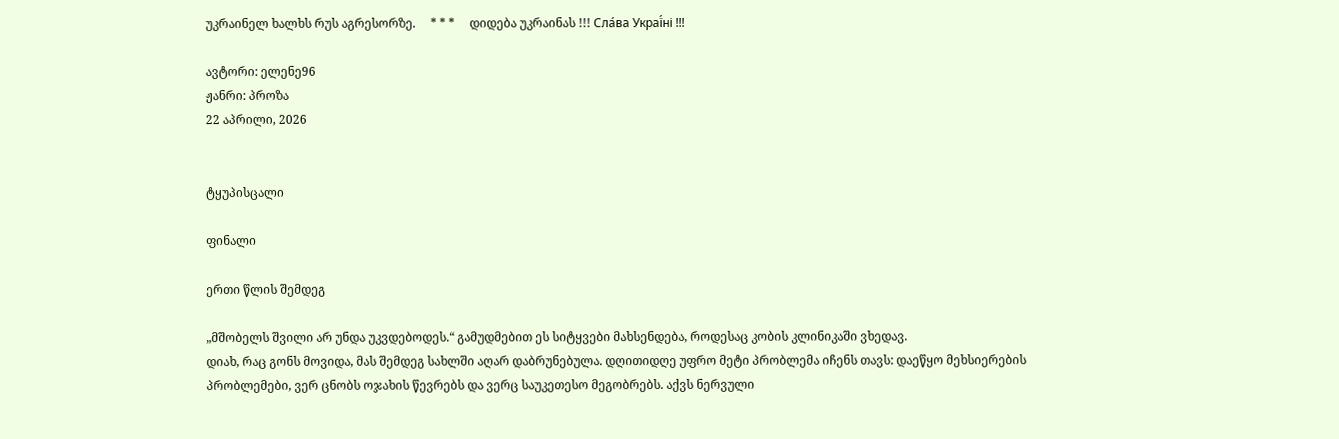უკრაინელ ხალხს რუს აგრესორზე.     * * *     დიდება უკრაინას !!! Сла́ва Украї́ні !!!

ავტორი: ელენე96
ჟანრი: პროზა
22 აპრილი, 2026


ტყუპისცალი

ფინალი

ერთი წლის შემდეგ

„მშობელს შვილი არ უნდა უკვდებოდეს.“ გამუდმებით ეს სიტყვები მახსენდება, როდესაც კობის კლინიკაში ვხედავ.
დიახ, რაც გონს მოვიდა, მას შემდეგ სახლში აღარ დაბრუნებულა. დღითიდღე უფრო მეტი პრობლემა იჩენს თავს: დაეწყო მეხსიერების პრობლემები, ვერ ცნობს ოჯახის წევრებს და ვერც საუკეთესო მეგობრებს. აქვს ნერვული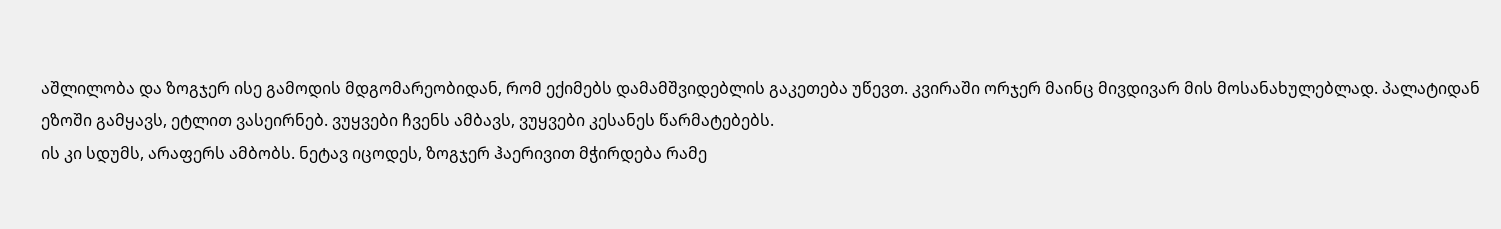აშლილობა და ზოგჯერ ისე გამოდის მდგომარეობიდან, რომ ექიმებს დამამშვიდებლის გაკეთება უწევთ. კვირაში ორჯერ მაინც მივდივარ მის მოსანახულებლად. პალატიდან ეზოში გამყავს, ეტლით ვასეირნებ. ვუყვები ჩვენს ამბავს, ვუყვები კესანეს წარმატებებს.
ის კი სდუმს, არაფერს ამბობს. ნეტავ იცოდეს, ზოგჯერ ჰაერივით მჭირდება რამე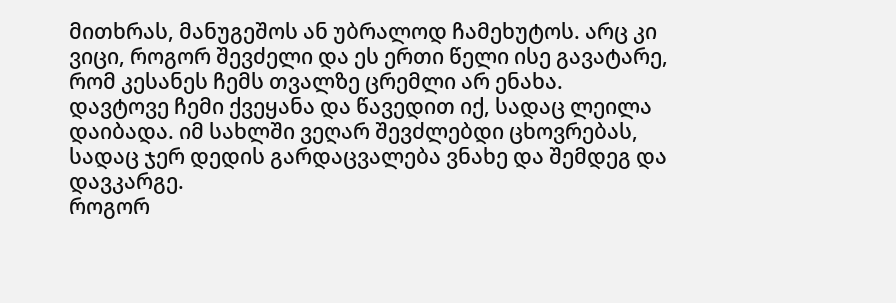მითხრას, მანუგეშოს ან უბრალოდ ჩამეხუტოს. არც კი ვიცი, როგორ შევძელი და ეს ერთი წელი ისე გავატარე, რომ კესანეს ჩემს თვალზე ცრემლი არ ენახა.
დავტოვე ჩემი ქვეყანა და წავედით იქ, სადაც ლეილა დაიბადა. იმ სახლში ვეღარ შევძლებდი ცხოვრებას, სადაც ჯერ დედის გარდაცვალება ვნახე და შემდეგ და დავკარგე.
როგორ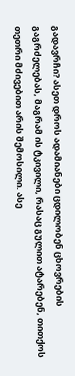გადავრჩი? ასეთ დროს ადამიანები ცდილობენ ცხოვრების გაგრძელებას, მაგრამ ის ტკივილი, რასაც გულით ატარებენ, თითქოს თეთრი მძივებით არის შემოსილი. ასე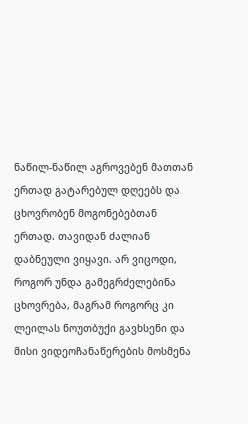ნაწილ-ნაწილ აგროვებენ მათთან ერთად გატარებულ დღეებს და ცხოვრობენ მოგონებებთან ერთად. თავიდან ძალიან დაბნეული ვიყავი. არ ვიცოდი, როგორ უნდა გამეგრძელებინა ცხოვრება, მაგრამ როგორც კი ლეილას ნოუთბუქი გავხსენი და მისი ვიდეოჩანაწერების მოსმენა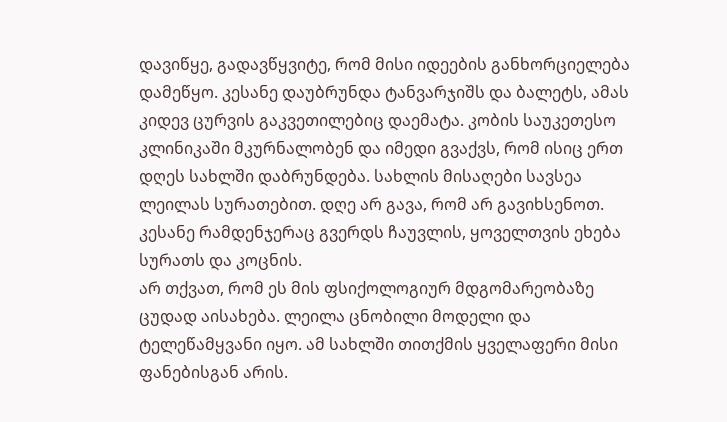დავიწყე, გადავწყვიტე, რომ მისი იდეების განხორციელება დამეწყო. კესანე დაუბრუნდა ტანვარჯიშს და ბალეტს, ამას კიდევ ცურვის გაკვეთილებიც დაემატა. კობის საუკეთესო კლინიკაში მკურნალობენ და იმედი გვაქვს, რომ ისიც ერთ დღეს სახლში დაბრუნდება. სახლის მისაღები სავსეა ლეილას სურათებით. დღე არ გავა, რომ არ გავიხსენოთ. კესანე რამდენჯერაც გვერდს ჩაუვლის, ყოველთვის ეხება სურათს და კოცნის.
არ თქვათ, რომ ეს მის ფსიქოლოგიურ მდგომარეობაზე ცუდად აისახება. ლეილა ცნობილი მოდელი და ტელეწამყვანი იყო. ამ სახლში თითქმის ყველაფერი მისი ფანებისგან არის.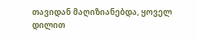თავიდან მაღიზიანებდა, ყოველ დილით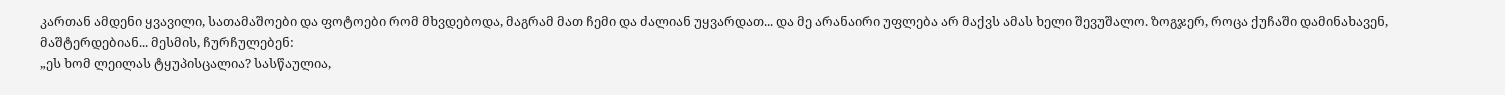კართან ამდენი ყვავილი, სათამაშოები და ფოტოები რომ მხვდებოდა, მაგრამ მათ ჩემი და ძალიან უყვარდათ... და მე არანაირი უფლება არ მაქვს ამას ხელი შევუშალო. ზოგჯერ, როცა ქუჩაში დამინახავენ, მაშტერდებიან... მესმის, ჩურჩულებენ:
„ეს ხომ ლეილას ტყუპისცალია? სასწაულია,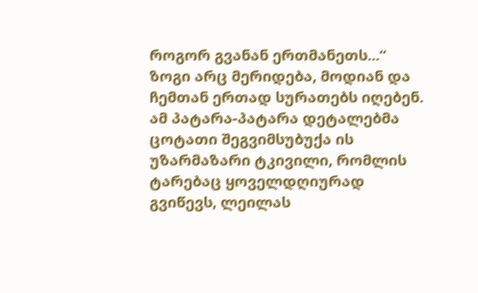როგორ გვანან ერთმანეთს...“ ზოგი არც მერიდება, მოდიან და ჩემთან ერთად სურათებს იღებენ. ამ პატარა-პატარა დეტალებმა ცოტათი შეგვიმსუბუქა ის უზარმაზარი ტკივილი, რომლის ტარებაც ყოველდღიურად გვიწევს, ლეილას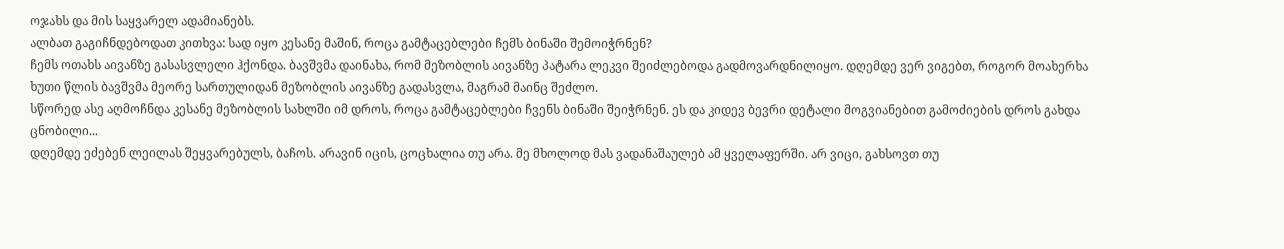ოჯახს და მის საყვარელ ადამიანებს.
ალბათ გაგიჩნდებოდათ კითხვა: სად იყო კესანე მაშინ, როცა გამტაცებლები ჩემს ბინაში შემოიჭრნენ?
ჩემს ოთახს აივანზე გასასვლელი ჰქონდა. ბავშვმა დაინახა, რომ მეზობლის აივანზე პატარა ლეკვი შეიძლებოდა გადმოვარდნილიყო. დღემდე ვერ ვიგებთ, როგორ მოახერხა ხუთი წლის ბავშვმა მეორე სართულიდან მეზობლის აივანზე გადასვლა, მაგრამ მაინც შეძლო.
სწორედ ასე აღმოჩნდა კესანე მეზობლის სახლში იმ დროს, როცა გამტაცებლები ჩვენს ბინაში შეიჭრნენ. ეს და კიდევ ბევრი დეტალი მოგვიანებით გამოძიების დროს გახდა ცნობილი...
დღემდე ეძებენ ლეილას შეყვარებულს, ბაჩოს. არავინ იცის, ცოცხალია თუ არა. მე მხოლოდ მას ვადანაშაულებ ამ ყველაფერში. არ ვიცი, გახსოვთ თუ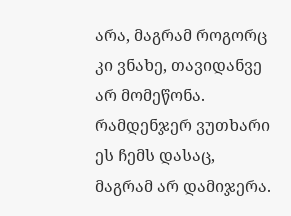არა, მაგრამ როგორც კი ვნახე, თავიდანვე არ მომეწონა. რამდენჯერ ვუთხარი ეს ჩემს დასაც, მაგრამ არ დამიჯერა.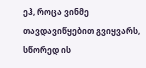ეჰ, როცა ვინმე თავდავიწყებით გვიყვარს, სწორედ ის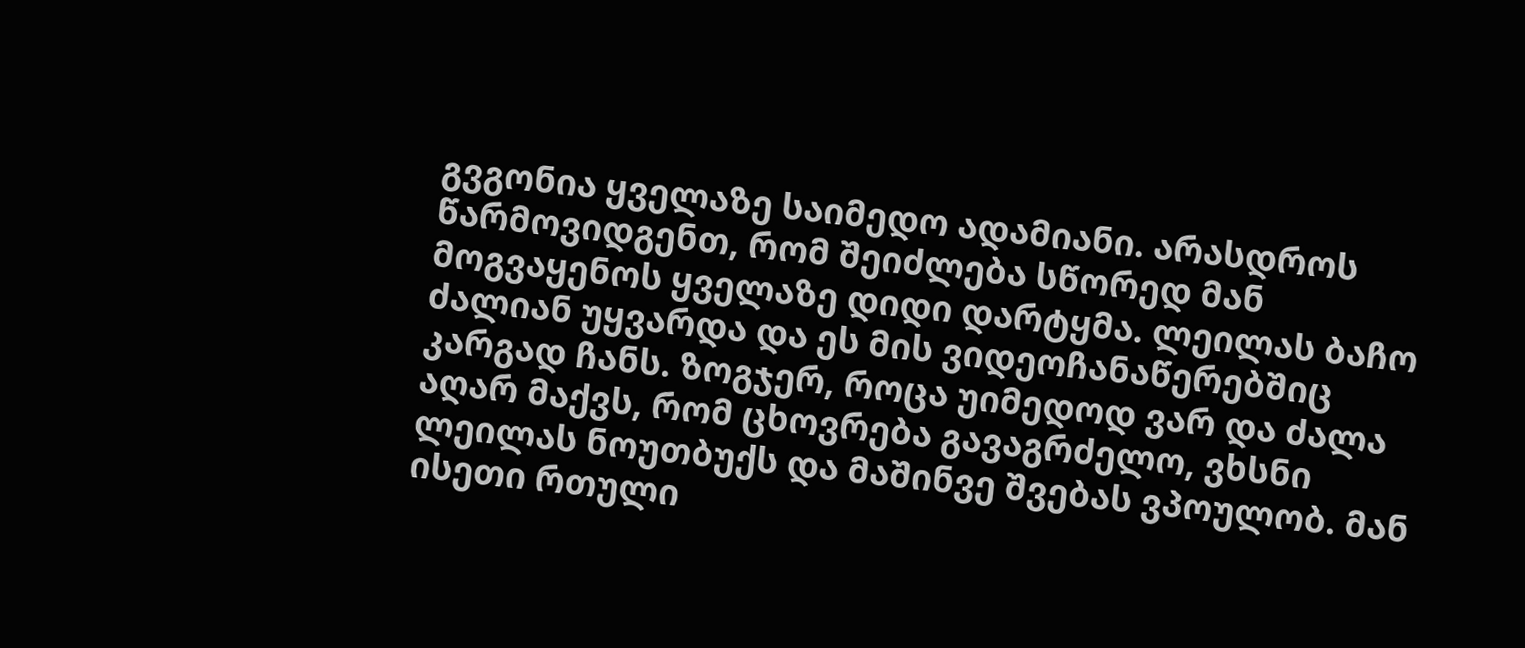გვგონია ყველაზე საიმედო ადამიანი. არასდროს წარმოვიდგენთ, რომ შეიძლება სწორედ მან მოგვაყენოს ყველაზე დიდი დარტყმა. ლეილას ბაჩო ძალიან უყვარდა და ეს მის ვიდეოჩანაწერებშიც კარგად ჩანს. ზოგჯერ, როცა უიმედოდ ვარ და ძალა აღარ მაქვს, რომ ცხოვრება გავაგრძელო, ვხსნი ლეილას ნოუთბუქს და მაშინვე შვებას ვპოულობ. მან ისეთი რთული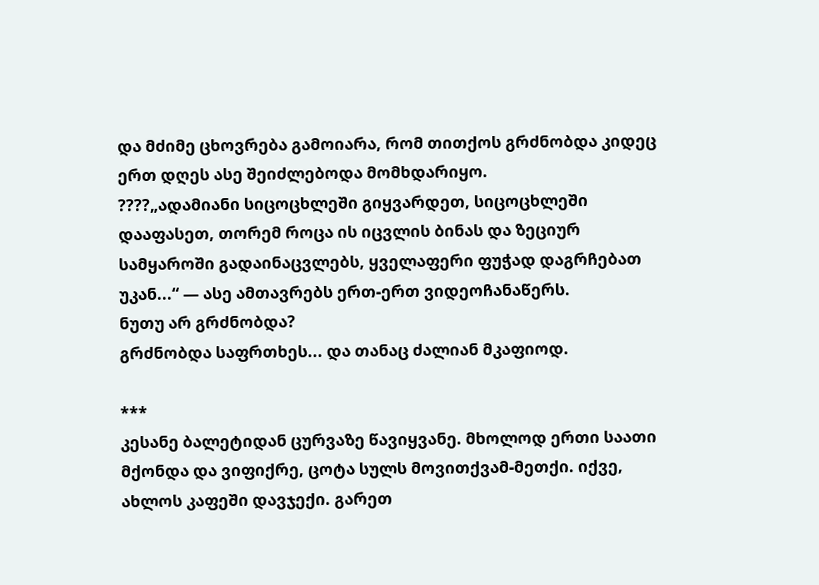და მძიმე ცხოვრება გამოიარა, რომ თითქოს გრძნობდა კიდეც ერთ დღეს ასე შეიძლებოდა მომხდარიყო.
????„ადამიანი სიცოცხლეში გიყვარდეთ, სიცოცხლეში დააფასეთ, თორემ როცა ის იცვლის ბინას და ზეციურ სამყაროში გადაინაცვლებს, ყველაფერი ფუჭად დაგრჩებათ უკან...“ — ასე ამთავრებს ერთ-ერთ ვიდეოჩანაწერს.
ნუთუ არ გრძნობდა?
გრძნობდა საფრთხეს... და თანაც ძალიან მკაფიოდ.

***
კესანე ბალეტიდან ცურვაზე წავიყვანე. მხოლოდ ერთი საათი მქონდა და ვიფიქრე, ცოტა სულს მოვითქვამ-მეთქი. იქვე, ახლოს კაფეში დავჯექი. გარეთ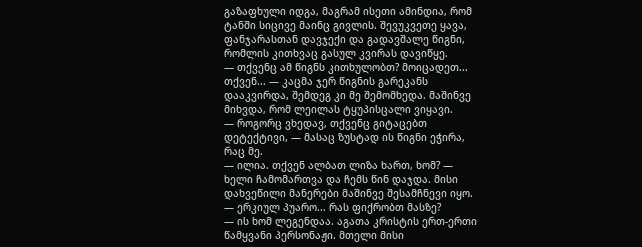გაზაფხული იდგა, მაგრამ ისეთი ამინდია, რომ ტანში სიცივე მაინც გივლის. შევუკვეთე ყავა, ფანჯარასთან დავჯექი და გადავშალე წიგნი, რომლის კითხვაც გასულ კვირას დავიწყე.
— თქვენც ამ წიგნს კითხულობთ? მოიცადეთ... თქვენ... — კაცმა ჯერ წიგნის გარეკანს დააკვირდა, შემდეგ კი მე შემომხედა. მაშინვე მიხვდა, რომ ლეილას ტყუპისცალი ვიყავი.
— როგორც ვხედავ, თქვენც გიტაცებთ დეტექტივი, — მასაც ზუსტად ის წიგნი ეჭირა, რაც მე.
— ილია. თქვენ ალბათ ლიზა ხართ, ხომ? — ხელი ჩამომართვა და ჩემს წინ დაჯდა. მისი დახვეწილი მანერები მაშინვე შესამჩნევი იყო.
— ერკიულ პუარო... რას ფიქრობთ მასზე?
— ის ხომ ლეგენდაა. აგათა კრისტის ერთ-ერთი წამყვანი პერსონაჟი. მთელი მისი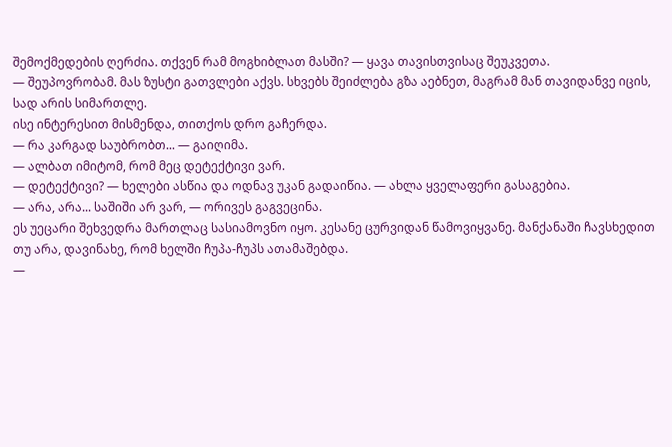შემოქმედების ღერძია. თქვენ რამ მოგხიბლათ მასში? — ყავა თავისთვისაც შეუკვეთა.
— შეუპოვრობამ. მას ზუსტი გათვლები აქვს. სხვებს შეიძლება გზა აებნეთ, მაგრამ მან თავიდანვე იცის, სად არის სიმართლე.
ისე ინტერესით მისმენდა, თითქოს დრო გაჩერდა.
— რა კარგად საუბრობთ... — გაიღიმა.
— ალბათ იმიტომ, რომ მეც დეტექტივი ვარ.
— დეტექტივი? — ხელები ასწია და ოდნავ უკან გადაიწია. — ახლა ყველაფერი გასაგებია.
— არა, არა... საშიში არ ვარ, — ორივეს გაგვეცინა.
ეს უეცარი შეხვედრა მართლაც სასიამოვნო იყო. კესანე ცურვიდან წამოვიყვანე. მანქანაში ჩავსხედით თუ არა, დავინახე, რომ ხელში ჩუპა-ჩუპს ათამაშებდა.
—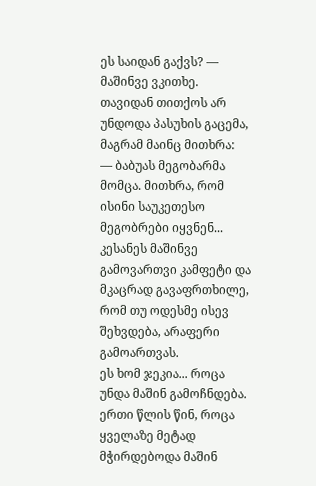ეს საიდან გაქვს? — მაშინვე ვკითხე.
თავიდან თითქოს არ უნდოდა პასუხის გაცემა, მაგრამ მაინც მითხრა:
— ბაბუას მეგობარმა მომცა. მითხრა, რომ ისინი საუკეთესო მეგობრები იყვნენ...
კესანეს მაშინვე გამოვართვი კამფეტი და მკაცრად გავაფრთხილე, რომ თუ ოდესმე ისევ შეხვდება, არაფერი გამოართვას.
ეს ხომ ჯეკია... როცა უნდა მაშინ გამოჩნდება. ერთი წლის წინ, როცა ყველაზე მეტად მჭირდებოდა მაშინ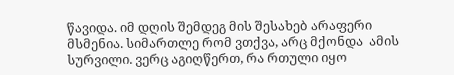წავიდა. იმ დღის შემდეგ მის შესახებ არაფერი მსმენია. სიმართლე რომ ვთქვა, არც მქონდა  ამის სურვილი. ვერც აგიღწერთ, რა რთული იყო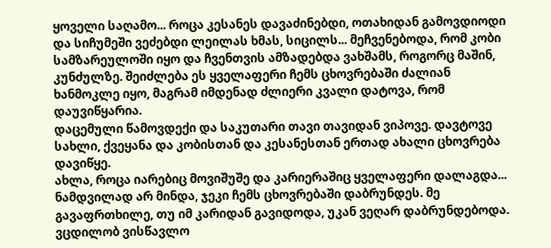ყოველი საღამო... როცა კესანეს დავაძინებდი, ოთახიდან გამოვდიოდი და სიჩუმეში ვეძებდი ლეილას ხმას, სიცილს... მეჩვენებოდა, რომ კობი სამზარეულოში იყო და ჩვენთვის ამზადებდა ვახშამს, როგორც მაშინ, კუნძულზე. შეიძლება ეს ყველაფერი ჩემს ცხოვრებაში ძალიან ხანმოკლე იყო, მაგრამ იმდენად ძლიერი კვალი დატოვა, რომ დაუვიწყარია.
დაცემული წამოვდექი და საკუთარი თავი თავიდან ვიპოვე. დავტოვე სახლი, ქვეყანა და კობისთან და კესანესთან ერთად ახალი ცხოვრება დავიწყე.
ახლა, როცა იარებიც მოვიშუშე და კარიერაშიც ყველაფერი დალაგდა... ნამდვილად არ მინდა, ჯეკი ჩემს ცხოვრებაში დაბრუნდეს. მე გავაფრთხილე, თუ იმ კარიდან გავიდოდა, უკან ვეღარ დაბრუნდებოდა. ვცდილობ ვისწავლო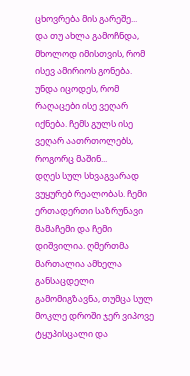ცხოვრება მის გარეშე...
და თუ ახლა გამოჩნდა, მხოლოდ იმისთვის, რომ ისევ ამირიოს გონება.
უნდა იცოდეს, რომ რაღაცები ისე ვეღარ იქნება. ჩემს გულს ისე ვეღარ აათრთოლებს, როგორც მაშინ...
დღეს სულ სხვაგვარად ვუყურებ რეალობას. ჩემი ერთადერთი საზრუნავი მამაჩემი და ჩემი დიშვილია. ღმერთმა მართალია ამხელა განსაცდელი გამომიგზავნა, თუმცა სულ მოკლე დროში ჯერ ვიპოვე ტყუპისცალი და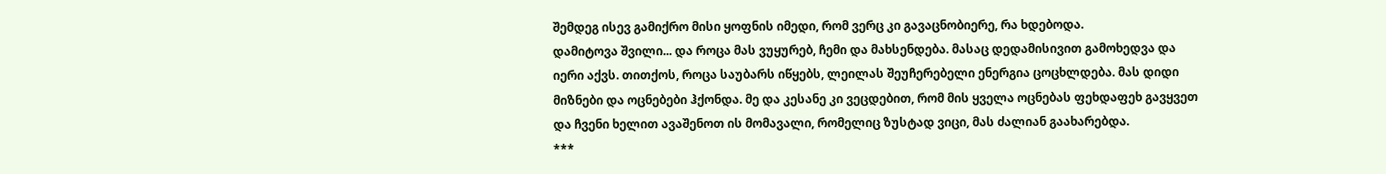შემდეგ ისევ გამიქრო მისი ყოფნის იმედი, რომ ვერც კი გავაცნობიერე, რა ხდებოდა.
დამიტოვა შვილი... და როცა მას ვუყურებ, ჩემი და მახსენდება. მასაც დედამისივით გამოხედვა და იერი აქვს. თითქოს, როცა საუბარს იწყებს, ლეილას შეუჩერებელი ენერგია ცოცხლდება. მას დიდი მიზნები და ოცნებები ჰქონდა. მე და კესანე კი ვეცდებით, რომ მის ყველა ოცნებას ფეხდაფეხ გავყვეთ და ჩვენი ხელით ავაშენოთ ის მომავალი, რომელიც ზუსტად ვიცი, მას ძალიან გაახარებდა.
***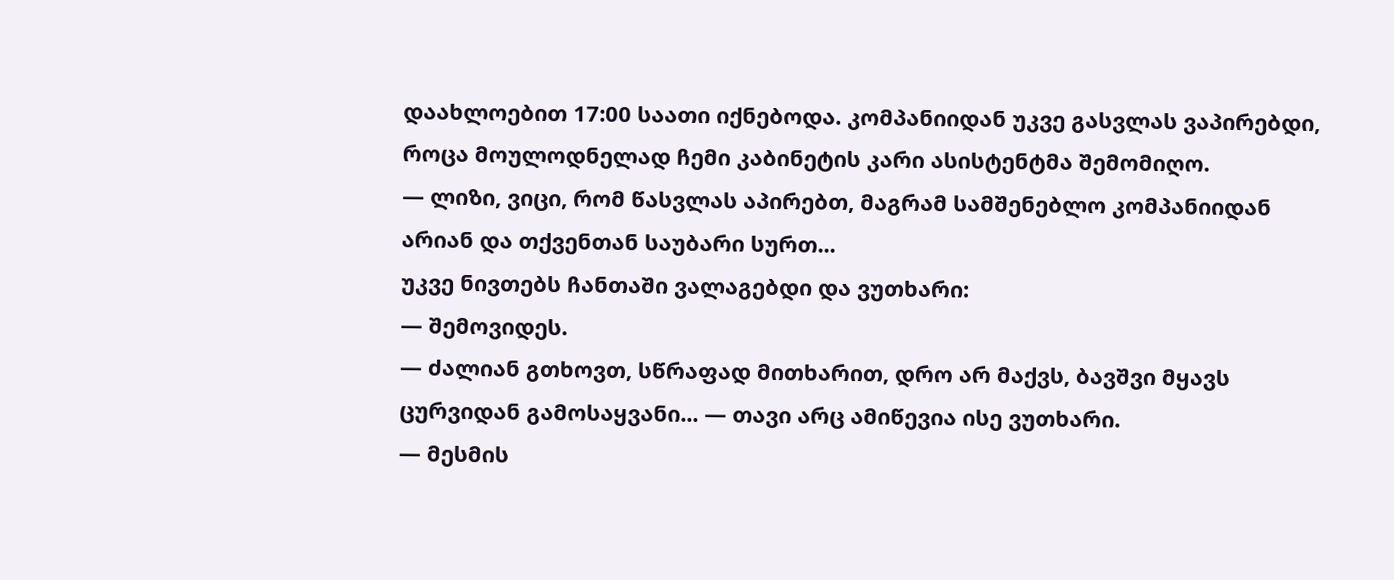დაახლოებით 17:00 საათი იქნებოდა. კომპანიიდან უკვე გასვლას ვაპირებდი, როცა მოულოდნელად ჩემი კაბინეტის კარი ასისტენტმა შემომიღო.
— ლიზი, ვიცი, რომ წასვლას აპირებთ, მაგრამ სამშენებლო კომპანიიდან არიან და თქვენთან საუბარი სურთ...
უკვე ნივთებს ჩანთაში ვალაგებდი და ვუთხარი:
— შემოვიდეს.
— ძალიან გთხოვთ, სწრაფად მითხარით, დრო არ მაქვს, ბავშვი მყავს ცურვიდან გამოსაყვანი... — თავი არც ამიწევია ისე ვუთხარი.
— მესმის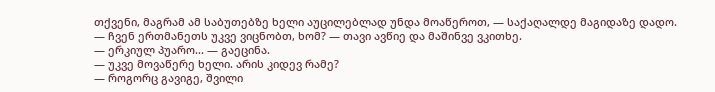თქვენი, მაგრამ ამ საბუთებზე ხელი აუცილებლად უნდა მოაწეროთ, — საქაღალდე მაგიდაზე დადო.
— ჩვენ ერთმანეთს უკვე ვიცნობთ, ხომ? — თავი ავწიე და მაშინვე ვკითხე.
— ერკიულ პუარო... — გაეცინა.
— უკვე მოვაწერე ხელი. არის კიდევ რამე?
— როგორც გავიგე, შვილი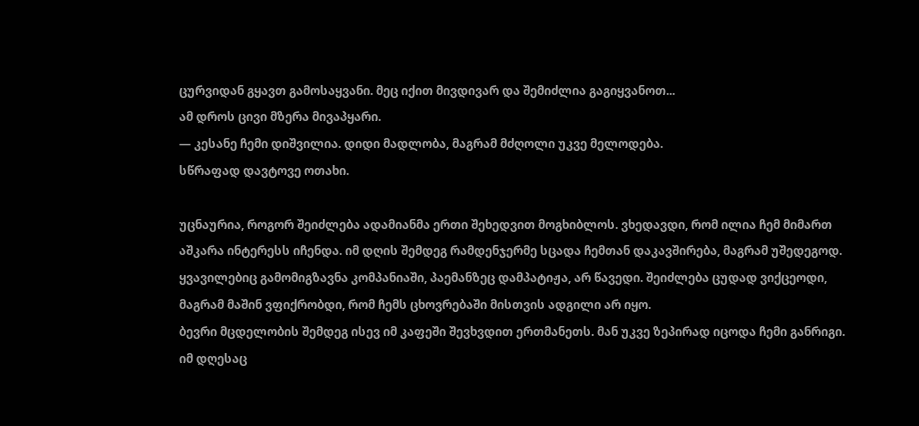ცურვიდან გყავთ გამოსაყვანი. მეც იქით მივდივარ და შემიძლია გაგიყვანოთ...
ამ დროს ცივი მზერა მივაპყარი.
— კესანე ჩემი დიშვილია. დიდი მადლობა, მაგრამ მძღოლი უკვე მელოდება.
სწრაფად დავტოვე ოთახი.

უცნაურია, როგორ შეიძლება ადამიანმა ერთი შეხედვით მოგხიბლოს. ვხედავდი, რომ ილია ჩემ მიმართ აშკარა ინტერესს იჩენდა. იმ დღის შემდეგ რამდენჯერმე სცადა ჩემთან დაკავშირება, მაგრამ უშედეგოდ. ყვავილებიც გამომიგზავნა კომპანიაში, პაემანზეც დამპატიჟა, არ წავედი. შეიძლება ცუდად ვიქცეოდი, მაგრამ მაშინ ვფიქრობდი, რომ ჩემს ცხოვრებაში მისთვის ადგილი არ იყო.
ბევრი მცდელობის შემდეგ ისევ იმ კაფეში შევხვდით ერთმანეთს. მან უკვე ზეპირად იცოდა ჩემი განრიგი. იმ დღესაც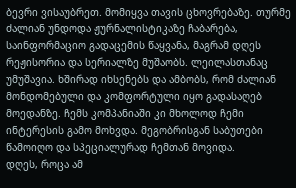ბევრი ვისაუბრეთ. მომიყვა თავის ცხოვრებაზე. თურმე ძალიან უნდოდა ჟურნალისტიკაზე ჩაბარება, საინფორმაციო გადაცემის წაყვანა, მაგრამ დღეს რეჟისორია და სერიალზე მუშაობს. ლეილასთანაც უმუშავია. ხშირად იხსენებს და ამბობს, რომ ძალიან მონდომებული და კომფორტული იყო გადასაღებ მოედანზე. ჩემს კომპანიაში კი მხოლოდ ჩემი ინტერესის გამო მოხვდა. მეგობრისგან საბუთები წამოიღო და სპეციალურად ჩემთან მოვიდა.
დღეს, როცა ამ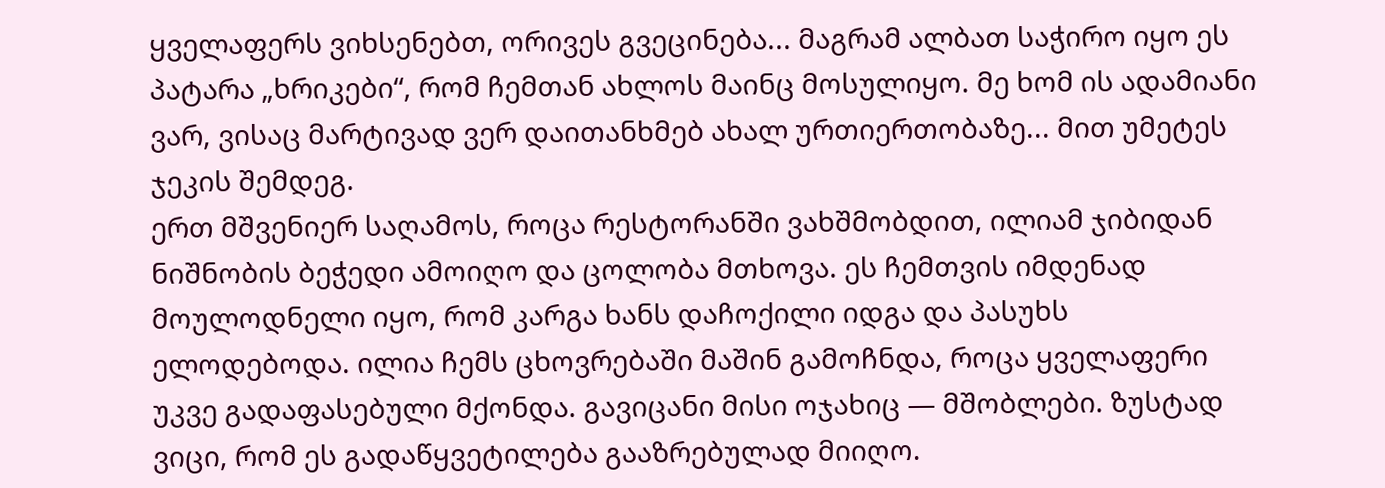ყველაფერს ვიხსენებთ, ორივეს გვეცინება... მაგრამ ალბათ საჭირო იყო ეს პატარა „ხრიკები“, რომ ჩემთან ახლოს მაინც მოსულიყო. მე ხომ ის ადამიანი ვარ, ვისაც მარტივად ვერ დაითანხმებ ახალ ურთიერთობაზე... მით უმეტეს  ჯეკის შემდეგ.
ერთ მშვენიერ საღამოს, როცა რესტორანში ვახშმობდით, ილიამ ჯიბიდან ნიშნობის ბეჭედი ამოიღო და ცოლობა მთხოვა. ეს ჩემთვის იმდენად მოულოდნელი იყო, რომ კარგა ხანს დაჩოქილი იდგა და პასუხს ელოდებოდა. ილია ჩემს ცხოვრებაში მაშინ გამოჩნდა, როცა ყველაფერი უკვე გადაფასებული მქონდა. გავიცანი მისი ოჯახიც — მშობლები. ზუსტად ვიცი, რომ ეს გადაწყვეტილება გააზრებულად მიიღო.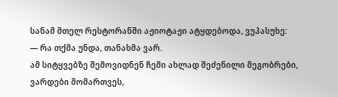სანამ მთელ რესტორანში აჟიოტაჟი ატყდებოდა, ვუპასუხე:
— რა თქმა უნდა, თანახმა ვარ.
ამ სიტყვებზე შემოვიდნენ ჩემი ახლად შეძენილი მეგობრები, ვარდები მომართვეს,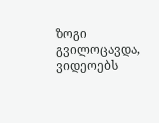ზოგი გვილოცავდა, ვიდეოებს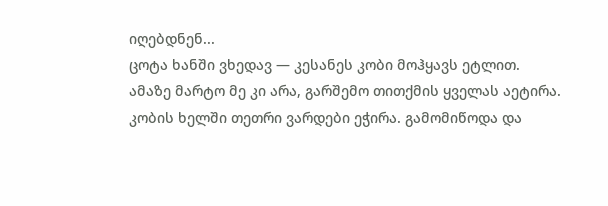იღებდნენ...
ცოტა ხანში ვხედავ — კესანეს კობი მოჰყავს ეტლით.
ამაზე მარტო მე კი არა, გარშემო თითქმის ყველას აეტირა.
კობის ხელში თეთრი ვარდები ეჭირა. გამომიწოდა და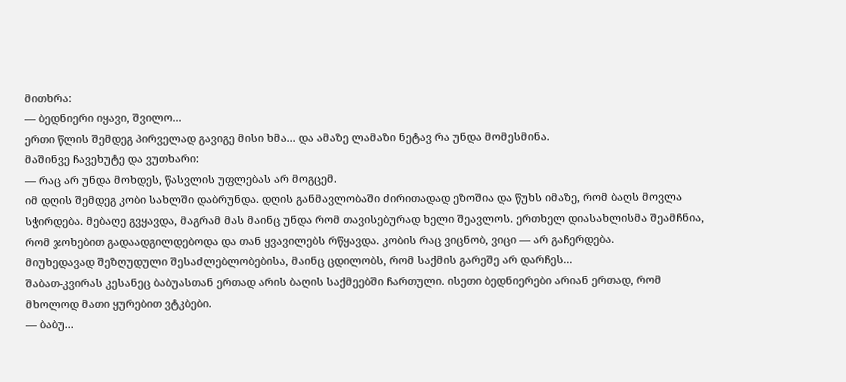მითხრა:
— ბედნიერი იყავი, შვილო...
ერთი წლის შემდეგ პირველად გავიგე მისი ხმა... და ამაზე ლამაზი ნეტავ რა უნდა მომესმინა.
მაშინვე ჩავეხუტე და ვუთხარი:
— რაც არ უნდა მოხდეს, წასვლის უფლებას არ მოგცემ.
იმ დღის შემდეგ კობი სახლში დაბრუნდა. დღის განმავლობაში ძირითადად ეზოშია და წუხს იმაზე, რომ ბაღს მოვლა სჭირდება. მებაღე გვყავდა, მაგრამ მას მაინც უნდა რომ თავისებურად ხელი შეავლოს. ერთხელ დიასახლისმა შეამჩნია, რომ ჯოხებით გადაადგილდებოდა და თან ყვავილებს რწყავდა. კობის რაც ვიცნობ, ვიცი — არ გაჩერდება.
მიუხედავად შეზღუდული შესაძლებლობებისა, მაინც ცდილობს, რომ საქმის გარეშე არ დარჩეს...
შაბათ-კვირას კესანეც ბაბუასთან ერთად არის ბაღის საქმეებში ჩართული. ისეთი ბედნიერები არიან ერთად, რომ მხოლოდ მათი ყურებით ვტკბები.
— ბაბუ...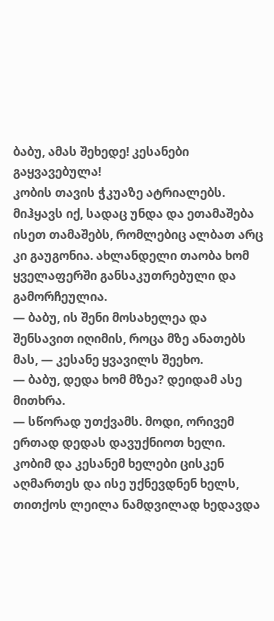ბაბუ, ამას შეხედე! კესანები გაყვავებულა!
კობის თავის ჭკუაზე ატრიალებს. მიჰყავს იქ, სადაც უნდა და ეთამაშება ისეთ თამაშებს, რომლებიც ალბათ არც კი გაუგონია. ახლანდელი თაობა ხომ ყველაფერში განსაკუთრებული და გამორჩეულია.
— ბაბუ, ის შენი მოსახელეა და შენსავით იღიმის, როცა მზე ანათებს მას, — კესანე ყვავილს შეეხო.
— ბაბუ, დედა ხომ მზეა? დეიდამ ასე მითხრა.
— სწორად უთქვამს. მოდი, ორივემ ერთად დედას დავუქნიოთ ხელი.
კობიმ და კესანემ ხელები ცისკენ აღმართეს და ისე უქნევდნენ ხელს, თითქოს ლეილა ნამდვილად ხედავდა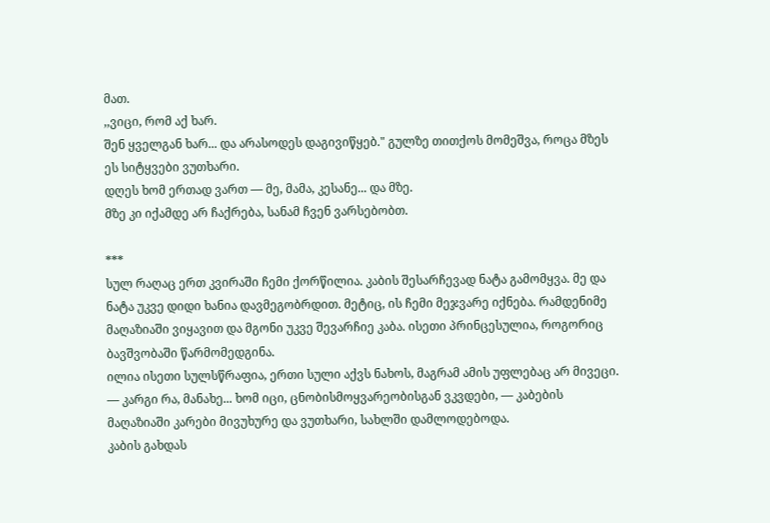მათ.
,,ვიცი, რომ აქ ხარ.
შენ ყველგან ხარ... და არასოდეს დაგივიწყებ." გულზე თითქოს მომეშვა, როცა მზეს ეს სიტყვები ვუთხარი.
დღეს ხომ ერთად ვართ — მე, მამა, კესანე... და მზე.
მზე კი იქამდე არ ჩაქრება, სანამ ჩვენ ვარსებობთ.

***
სულ რაღაც ერთ კვირაში ჩემი ქორწილია. კაბის შესარჩევად ნატა გამომყვა. მე და ნატა უკვე დიდი ხანია დავმეგობრდით. მეტიც, ის ჩემი მეჯვარე იქნება. რამდენიმე მაღაზიაში ვიყავით და მგონი უკვე შევარჩიე კაბა. ისეთი პრინცესულია, როგორიც ბავშვობაში წარმომედგინა.
ილია ისეთი სულსწრაფია, ერთი სული აქვს ნახოს, მაგრამ ამის უფლებაც არ მივეცი.
— კარგი რა, მანახე... ხომ იცი, ცნობისმოყვარეობისგან ვკვდები, — კაბების მაღაზიაში კარები მივუხურე და ვუთხარი, სახლში დამლოდებოდა.
კაბის გახდას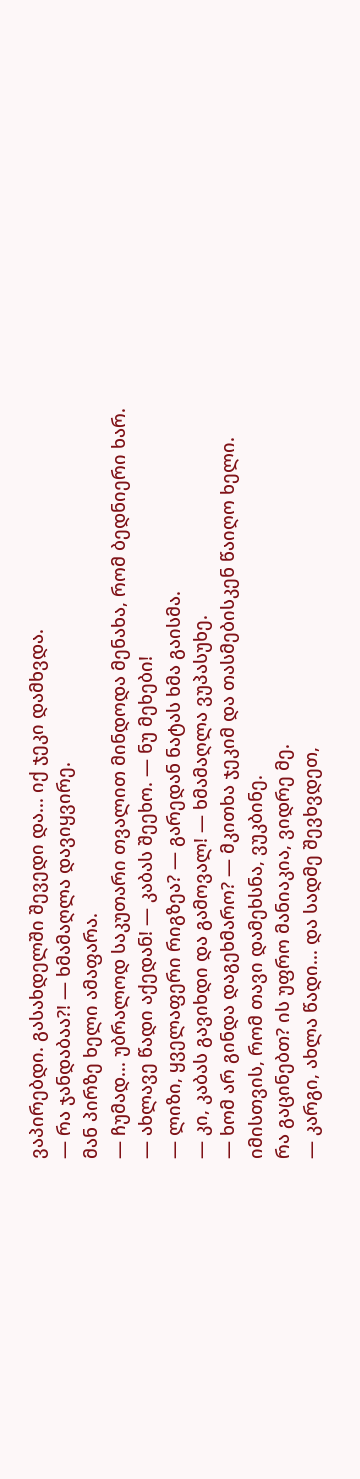ვაპირებდი. გასახდელში შევედი და... იქ ჯეკი დამხვდა.
— რა ჯანდაბაა?! — ხმამაღლა დავიყვირე.
მან პირზე ხელი ამაფარა.
— ჩუმად... უბრალოდ საკუთარი თვალით მინდოდა მენახა, რომ ბედნიერი ხარ.
— ახლავე წადი აქედან! — კაბას შეეხო. — ნუ მეხები!
— ლიზი, ყველაფერი რიგზეა? — გარედან ნატას ხმა გაისმა.
— კი, კაბას გავიხდი და გამოვალ! — ხმამაღლა ვუპასუხე.
— ხომ არ გინდა დაგეხმარო? — მკითხა ჯეკიმ და თასმებისკენ წაიღო ხელი.
იმისთვის, რომ თავი დამეხსნა, ვუკბინე.
რა გაცინებთ? ის უფრო მანიაკია, ვიდრე მე.
— კარგი, ახლა წადი... და სადმე შევხვდეთ,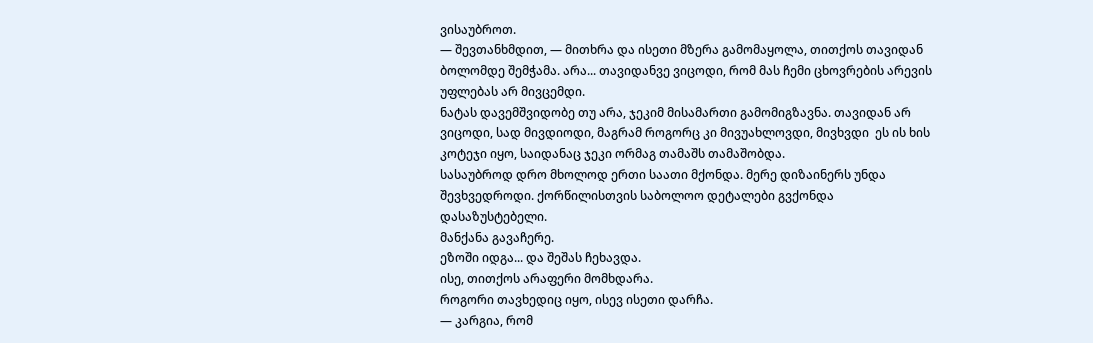ვისაუბროთ.
— შევთანხმდით, — მითხრა და ისეთი მზერა გამომაყოლა, თითქოს თავიდან ბოლომდე შემჭამა. არა... თავიდანვე ვიცოდი, რომ მას ჩემი ცხოვრების არევის უფლებას არ მივცემდი.
ნატას დავემშვიდობე თუ არა, ჯეკიმ მისამართი გამომიგზავნა. თავიდან არ ვიცოდი, სად მივდიოდი, მაგრამ როგორც კი მივუახლოვდი, მივხვდი  ეს ის ხის კოტეჯი იყო, საიდანაც ჯეკი ორმაგ თამაშს თამაშობდა.
სასაუბროდ დრო მხოლოდ ერთი საათი მქონდა. მერე დიზაინერს უნდა შევხვედროდი. ქორწილისთვის საბოლოო დეტალები გვქონდა დასაზუსტებელი.
მანქანა გავაჩერე.
ეზოში იდგა... და შეშას ჩეხავდა.
ისე, თითქოს არაფერი მომხდარა.
როგორი თავხედიც იყო, ისევ ისეთი დარჩა.
— კარგია, რომ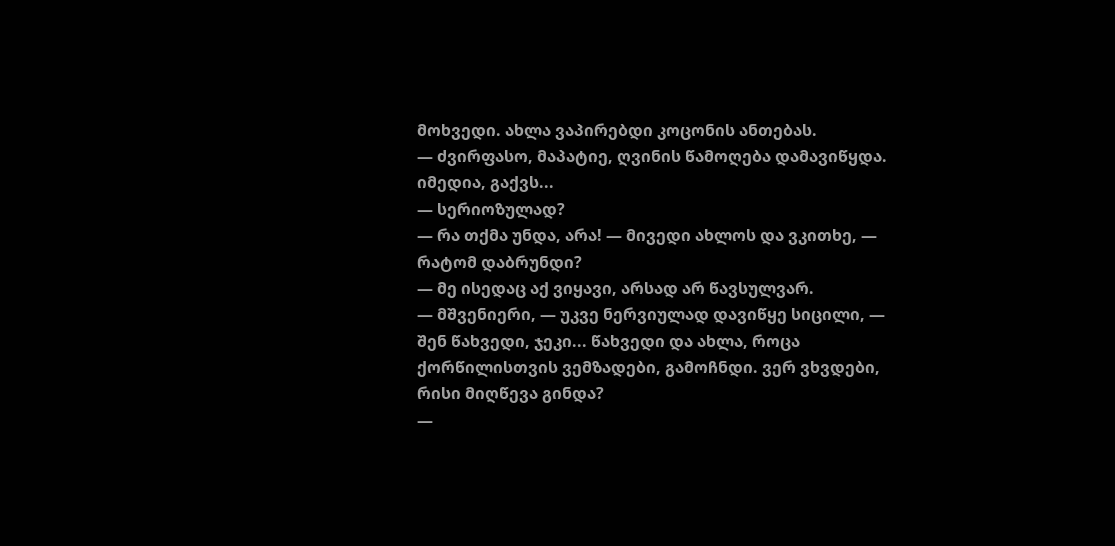მოხვედი. ახლა ვაპირებდი კოცონის ანთებას.
— ძვირფასო, მაპატიე, ღვინის წამოღება დამავიწყდა. იმედია, გაქვს...
— სერიოზულად?
— რა თქმა უნდა, არა! — მივედი ახლოს და ვკითხე, — რატომ დაბრუნდი?
— მე ისედაც აქ ვიყავი, არსად არ წავსულვარ.
— მშვენიერი, — უკვე ნერვიულად დავიწყე სიცილი, — შენ წახვედი, ჯეკი... წახვედი და ახლა, როცა ქორწილისთვის ვემზადები, გამოჩნდი. ვერ ვხვდები, რისი მიღწევა გინდა?
—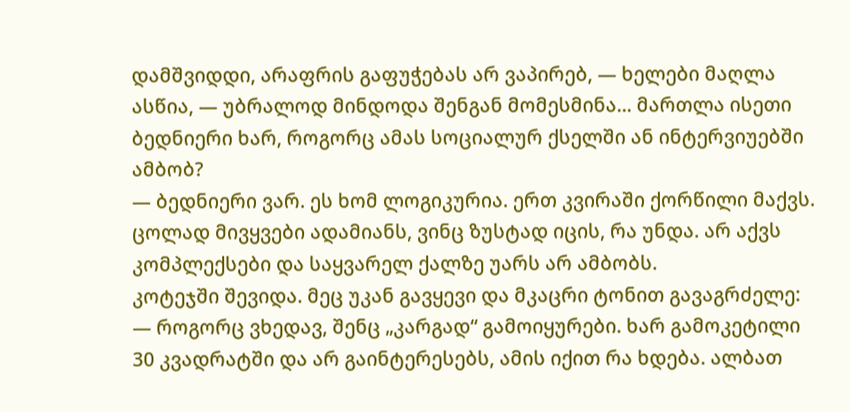დამშვიდდი, არაფრის გაფუჭებას არ ვაპირებ, — ხელები მაღლა ასწია, — უბრალოდ მინდოდა შენგან მომესმინა... მართლა ისეთი ბედნიერი ხარ, როგორც ამას სოციალურ ქსელში ან ინტერვიუებში ამბობ?
— ბედნიერი ვარ. ეს ხომ ლოგიკურია. ერთ კვირაში ქორწილი მაქვს. ცოლად მივყვები ადამიანს, ვინც ზუსტად იცის, რა უნდა. არ აქვს კომპლექსები და საყვარელ ქალზე უარს არ ამბობს.
კოტეჯში შევიდა. მეც უკან გავყევი და მკაცრი ტონით გავაგრძელე:
— როგორც ვხედავ, შენც „კარგად“ გამოიყურები. ხარ გამოკეტილი 30 კვადრატში და არ გაინტერესებს, ამის იქით რა ხდება. ალბათ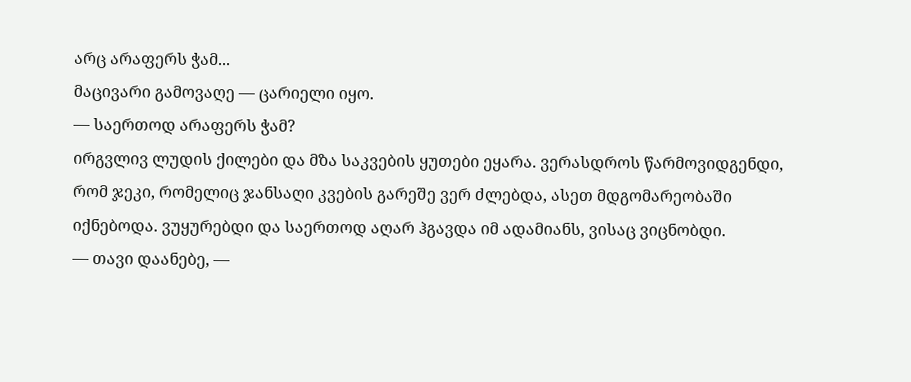არც არაფერს ჭამ...
მაცივარი გამოვაღე — ცარიელი იყო.
— საერთოდ არაფერს ჭამ?
ირგვლივ ლუდის ქილები და მზა საკვების ყუთები ეყარა. ვერასდროს წარმოვიდგენდი, რომ ჯეკი, რომელიც ჯანსაღი კვების გარეშე ვერ ძლებდა, ასეთ მდგომარეობაში იქნებოდა. ვუყურებდი და საერთოდ აღარ ჰგავდა იმ ადამიანს, ვისაც ვიცნობდი.
— თავი დაანებე, —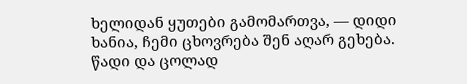ხელიდან ყუთები გამომართვა, — დიდი ხანია, ჩემი ცხოვრება შენ აღარ გეხება. წადი და ცოლად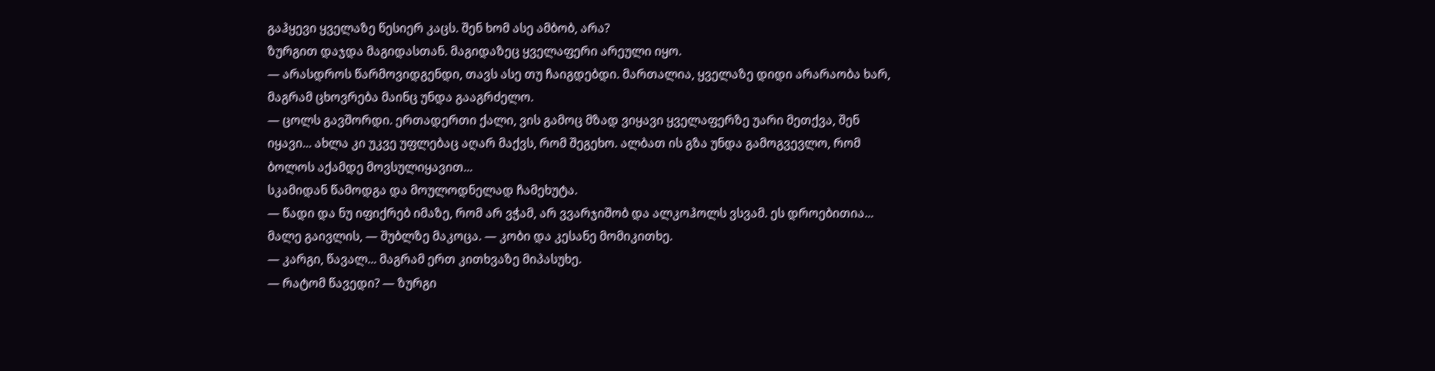გაჰყევი ყველაზე წესიერ კაცს. შენ ხომ ასე ამბობ, არა?
ზურგით დაჯდა მაგიდასთან. მაგიდაზეც ყველაფერი არეული იყო.
— არასდროს წარმოვიდგენდი, თავს ასე თუ ჩაიგდებდი. მართალია, ყველაზე დიდი არარაობა ხარ, მაგრამ ცხოვრება მაინც უნდა გააგრძელო.
— ცოლს გავშორდი. ერთადერთი ქალი, ვის გამოც მზად ვიყავი ყველაფერზე უარი მეთქვა, შენ იყავი... ახლა კი უკვე უფლებაც აღარ მაქვს, რომ შეგეხო. ალბათ ის გზა უნდა გამოგვევლო, რომ ბოლოს აქამდე მოვსულიყავით...
სკამიდან წამოდგა და მოულოდნელად ჩამეხუტა.
— წადი და ნუ იფიქრებ იმაზე, რომ არ ვჭამ, არ ვვარჯიშობ და ალკოჰოლს ვსვამ. ეს დროებითია... მალე გაივლის, — შუბლზე მაკოცა. — კობი და კესანე მომიკითხე.
— კარგი, წავალ... მაგრამ ერთ კითხვაზე მიპასუხე.
— რატომ წავედი? — ზურგი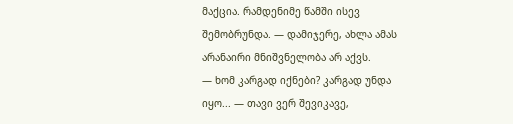მაქცია. რამდენიმე წამში ისევ შემობრუნდა. — დამიჯერე, ახლა ამას არანაირი მნიშვნელობა არ აქვს.
— ხომ კარგად იქნები? კარგად უნდა იყო... — თავი ვერ შევიკავე,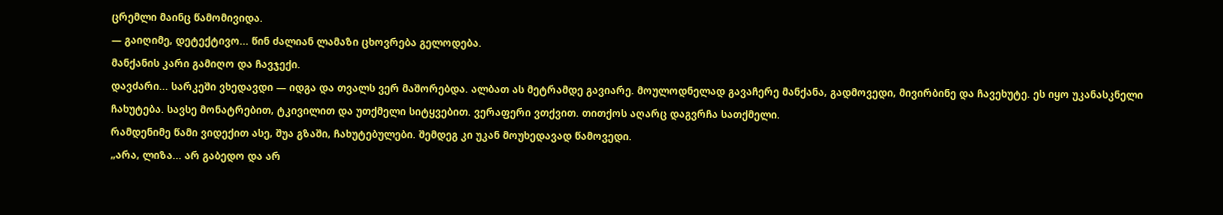ცრემლი მაინც წამომივიდა.
— გაიღიმე, დეტექტივო... წინ ძალიან ლამაზი ცხოვრება გელოდება.
მანქანის კარი გამიღო და ჩავჯექი.
დავძარი... სარკეში ვხედავდი — იდგა და თვალს ვერ მაშორებდა. ალბათ ას მეტრამდე გავიარე. მოულოდნელად გავაჩერე მანქანა, გადმოვედი, მივირბინე და ჩავეხუტე. ეს იყო უკანასკნელი ჩახუტება. სავსე მონატრებით, ტკივილით და უთქმელი სიტყვებით. ვერაფერი ვთქვით. თითქოს აღარც დაგვრჩა სათქმელი.
რამდენიმე წამი ვიდექით ასე, შუა გზაში, ჩახუტებულები. შემდეგ კი უკან მოუხედავად წამოვედი.
„არა, ლიზა... არ გაბედო და არ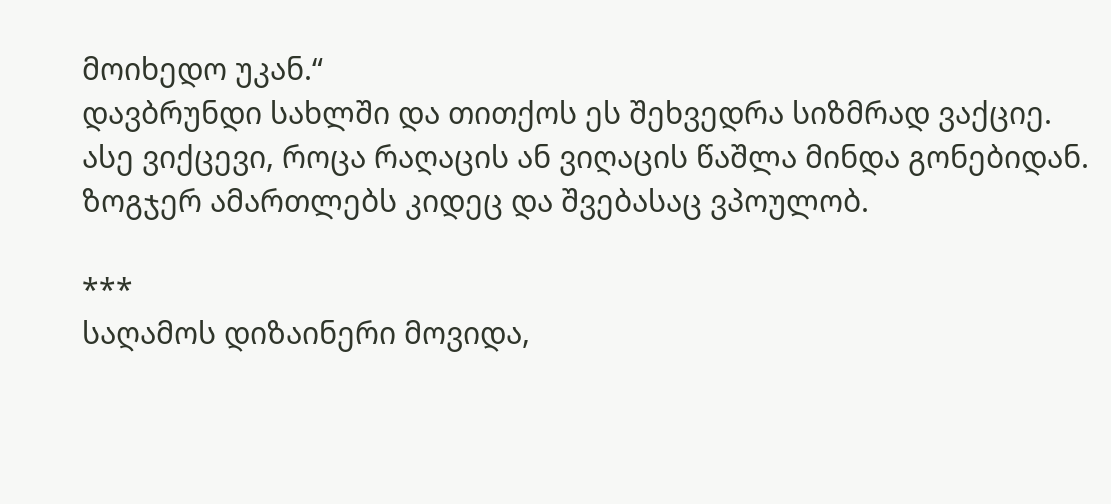მოიხედო უკან.“
დავბრუნდი სახლში და თითქოს ეს შეხვედრა სიზმრად ვაქციე. ასე ვიქცევი, როცა რაღაცის ან ვიღაცის წაშლა მინდა გონებიდან. ზოგჯერ ამართლებს კიდეც და შვებასაც ვპოულობ.

***
საღამოს დიზაინერი მოვიდა,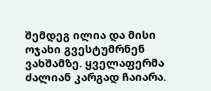შემდეგ ილია და მისი ოჯახი გვესტუმრნენ ვახშამზე. ყველაფერმა ძალიან კარგად ჩაიარა.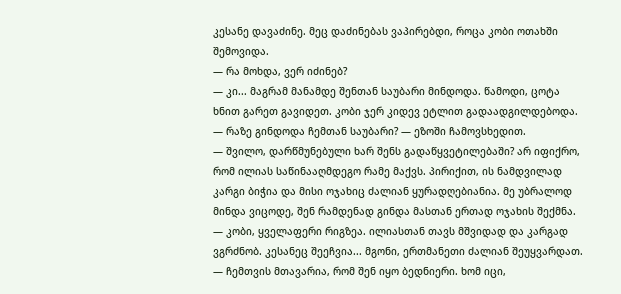კესანე დავაძინე. მეც დაძინებას ვაპირებდი, როცა კობი ოთახში შემოვიდა.
— რა მოხდა, ვერ იძინებ?
— კი... მაგრამ მანამდე შენთან საუბარი მინდოდა. წამოდი, ცოტა ხნით გარეთ გავიდეთ. კობი ჯერ კიდევ ეტლით გადაადგილდებოდა.
— რაზე გინდოდა ჩემთან საუბარი? — ეზოში ჩამოვსხედით.
— შვილო, დარწმუნებული ხარ შენს გადაწყვეტილებაში? არ იფიქრო, რომ ილიას საწინააღმდეგო რამე მაქვს. პირიქით, ის ნამდვილად კარგი ბიჭია და მისი ოჯახიც ძალიან ყურადღებიანია. მე უბრალოდ მინდა ვიცოდე, შენ რამდენად გინდა მასთან ერთად ოჯახის შექმნა.
— კობი, ყველაფერი რიგზეა. ილიასთან თავს მშვიდად და კარგად ვგრძნობ. კესანეც შეეჩვია... მგონი, ერთმანეთი ძალიან შეუყვარდათ.
— ჩემთვის მთავარია, რომ შენ იყო ბედნიერი. ხომ იცი,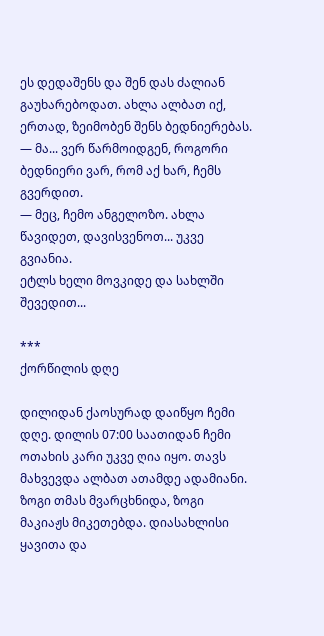ეს დედაშენს და შენ დას ძალიან გაუხარებოდათ. ახლა ალბათ იქ, ერთად, ზეიმობენ შენს ბედნიერებას.
— მა... ვერ წარმოიდგენ, როგორი ბედნიერი ვარ, რომ აქ ხარ, ჩემს გვერდით.
— მეც, ჩემო ანგელოზო. ახლა წავიდეთ, დავისვენოთ... უკვე გვიანია.
ეტლს ხელი მოვკიდე და სახლში შევედით...

***
ქორწილის დღე

დილიდან ქაოსურად დაიწყო ჩემი დღე. დილის 07:00 საათიდან ჩემი ოთახის კარი უკვე ღია იყო. თავს მახვევდა ალბათ ათამდე ადამიანი. ზოგი თმას მვარცხნიდა, ზოგი მაკიაჟს მიკეთებდა. დიასახლისი ყავითა და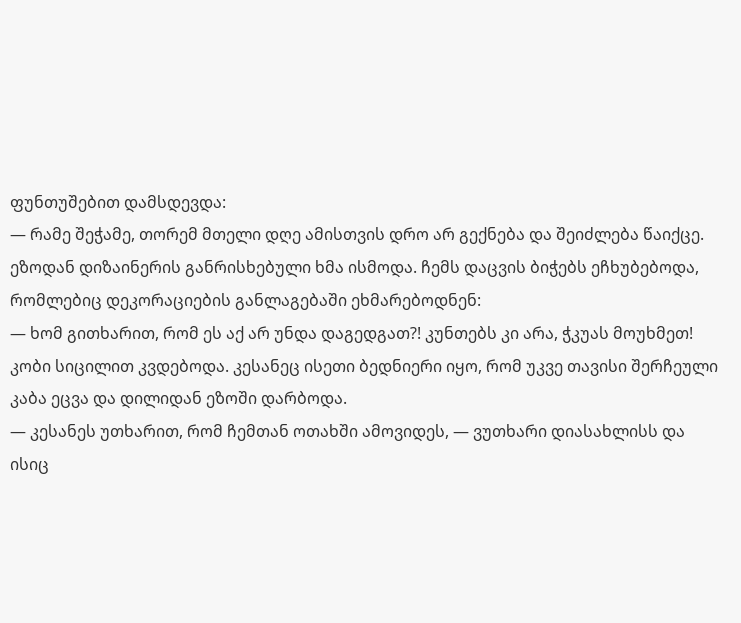ფუნთუშებით დამსდევდა:
— რამე შეჭამე, თორემ მთელი დღე ამისთვის დრო არ გექნება და შეიძლება წაიქცე.
ეზოდან დიზაინერის განრისხებული ხმა ისმოდა. ჩემს დაცვის ბიჭებს ეჩხუბებოდა, რომლებიც დეკორაციების განლაგებაში ეხმარებოდნენ:
— ხომ გითხარით, რომ ეს აქ არ უნდა დაგედგათ?! კუნთებს კი არა, ჭკუას მოუხმეთ!
კობი სიცილით კვდებოდა. კესანეც ისეთი ბედნიერი იყო, რომ უკვე თავისი შერჩეული კაბა ეცვა და დილიდან ეზოში დარბოდა.
— კესანეს უთხარით, რომ ჩემთან ოთახში ამოვიდეს, — ვუთხარი დიასახლისს და ისიც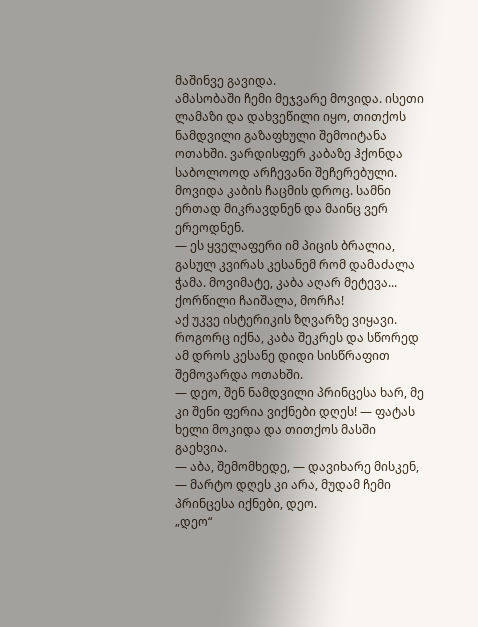მაშინვე გავიდა.
ამასობაში ჩემი მეჯვარე მოვიდა. ისეთი ლამაზი და დახვეწილი იყო, თითქოს ნამდვილი გაზაფხული შემოიტანა ოთახში. ვარდისფერ კაბაზე ჰქონდა საბოლოოდ არჩევანი შეჩერებული.
მოვიდა კაბის ჩაცმის დროც. სამნი ერთად მიკრავდნენ და მაინც ვერ ერეოდნენ.
— ეს ყველაფერი იმ პიცის ბრალია, გასულ კვირას კესანემ რომ დამაძალა ჭამა. მოვიმატე, კაბა აღარ მეტევა... ქორწილი ჩაიშალა, მორჩა!
აქ უკვე ისტერიკის ზღვარზე ვიყავი.
როგორც იქნა, კაბა შეკრეს და სწორედ ამ დროს კესანე დიდი სისწრაფით შემოვარდა ოთახში.
— დეო, შენ ნამდვილი პრინცესა ხარ, მე კი შენი ფერია ვიქნები დღეს! — ფატას ხელი მოკიდა და თითქოს მასში გაეხვია.
— აბა, შემომხედე, — დავიხარე მისკენ, — მარტო დღეს კი არა, მუდამ ჩემი პრინცესა იქნები, დეო.
„დეო“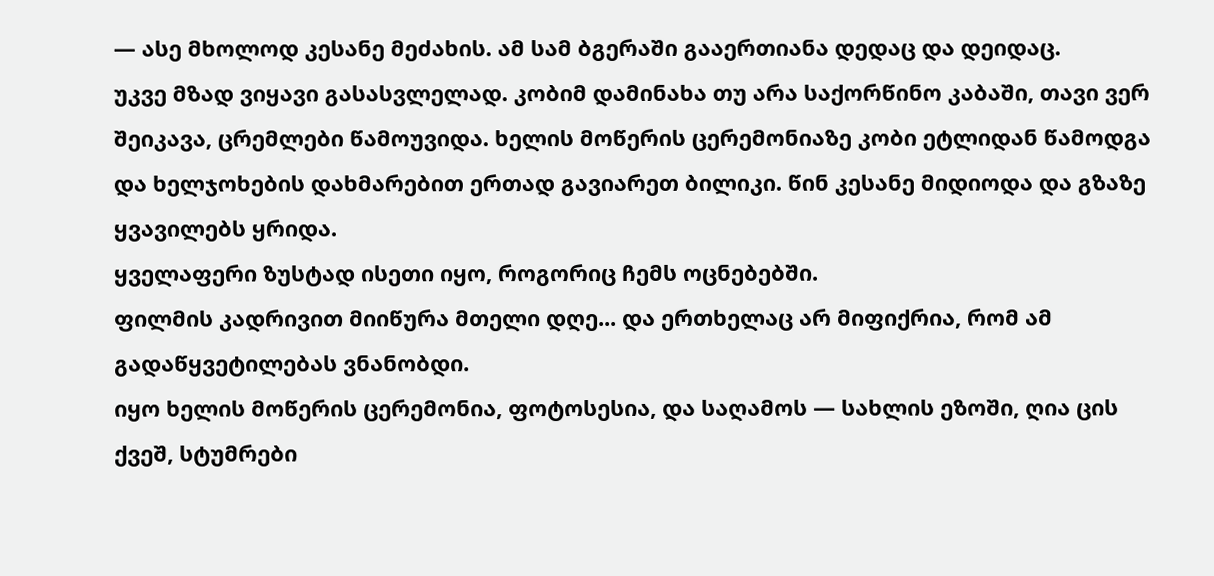— ასე მხოლოდ კესანე მეძახის. ამ სამ ბგერაში გააერთიანა დედაც და დეიდაც.
უკვე მზად ვიყავი გასასვლელად. კობიმ დამინახა თუ არა საქორწინო კაბაში, თავი ვერ შეიკავა, ცრემლები წამოუვიდა. ხელის მოწერის ცერემონიაზე კობი ეტლიდან წამოდგა და ხელჯოხების დახმარებით ერთად გავიარეთ ბილიკი. წინ კესანე მიდიოდა და გზაზე ყვავილებს ყრიდა.
ყველაფერი ზუსტად ისეთი იყო, როგორიც ჩემს ოცნებებში.
ფილმის კადრივით მიიწურა მთელი დღე... და ერთხელაც არ მიფიქრია, რომ ამ გადაწყვეტილებას ვნანობდი.
იყო ხელის მოწერის ცერემონია, ფოტოსესია, და საღამოს — სახლის ეზოში, ღია ცის ქვეშ, სტუმრები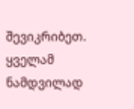შევიკრიბეთ. ყველამ ნამდვილად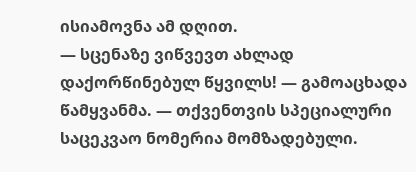ისიამოვნა ამ დღით.
— სცენაზე ვიწვევთ ახლად დაქორწინებულ წყვილს! — გამოაცხადა წამყვანმა. — თქვენთვის სპეციალური საცეკვაო ნომერია მომზადებული.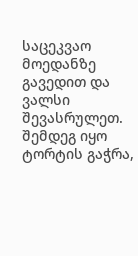საცეკვაო მოედანზე გავედით და ვალსი შევასრულეთ.
შემდეგ იყო ტორტის გაჭრა,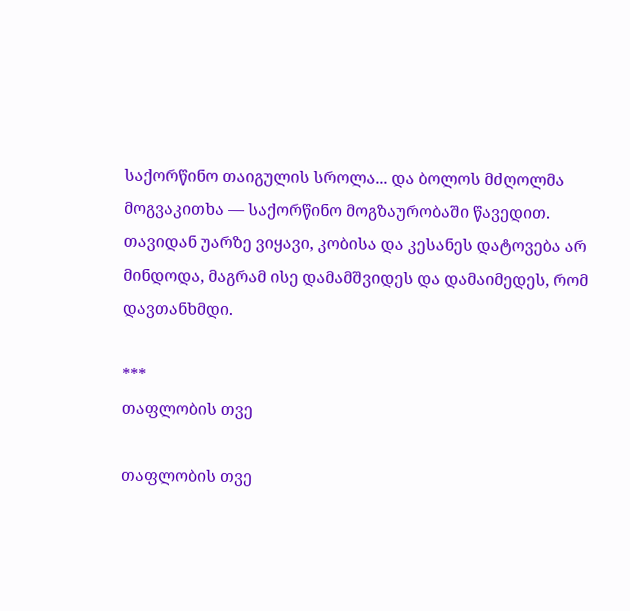საქორწინო თაიგულის სროლა... და ბოლოს მძღოლმა მოგვაკითხა — საქორწინო მოგზაურობაში წავედით.
თავიდან უარზე ვიყავი, კობისა და კესანეს დატოვება არ მინდოდა, მაგრამ ისე დამამშვიდეს და დამაიმედეს, რომ დავთანხმდი.

***
თაფლობის თვე

თაფლობის თვე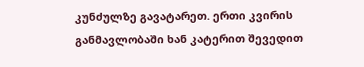კუნძულზე გავატარეთ. ერთი კვირის განმავლობაში ხან კატერით შევედით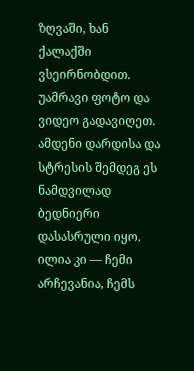ზღვაში, ხან ქალაქში ვსეირნობდით. უამრავი ფოტო და ვიდეო გადავიღეთ.
ამდენი დარდისა და სტრესის შემდეგ ეს ნამდვილად ბედნიერი დასასრული იყო. ილია კი — ჩემი არჩევანია, ჩემს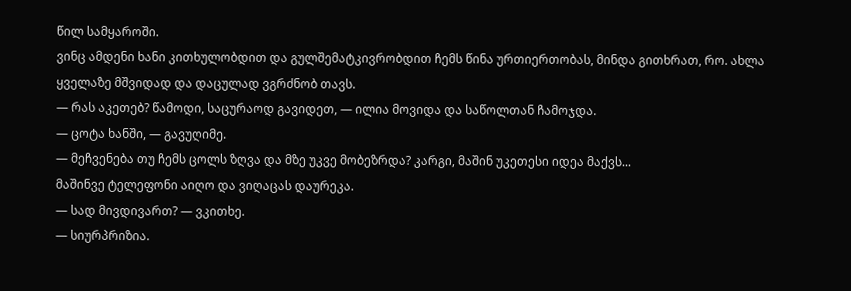წილ სამყაროში.
ვინც ამდენი ხანი კითხულობდით და გულშემატკივრობდით ჩემს წინა ურთიერთობას, მინდა გითხრათ, რო. ახლა ყველაზე მშვიდად და დაცულად ვგრძნობ თავს.
— რას აკეთებ? წამოდი, საცურაოდ გავიდეთ, — ილია მოვიდა და საწოლთან ჩამოჯდა.
— ცოტა ხანში, — გავუღიმე.
— მეჩვენება თუ ჩემს ცოლს ზღვა და მზე უკვე მობეზრდა? კარგი, მაშინ უკეთესი იდეა მაქვს...
მაშინვე ტელეფონი აიღო და ვიღაცას დაურეკა.
— სად მივდივართ? — ვკითხე.
— სიურპრიზია.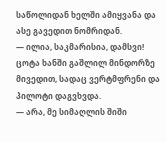საწოლიდან ხელში ამიყვანა და ასე გავედით ნომრიდან.
— ილია, საკმარისია, დამსვი!
ცოტა ხანში გაშლილ მინდორზე მივედით, სადაც ვერტმფრენი და პილოტი დაგვხვდა.
— არა, მე სიმაღლის შიში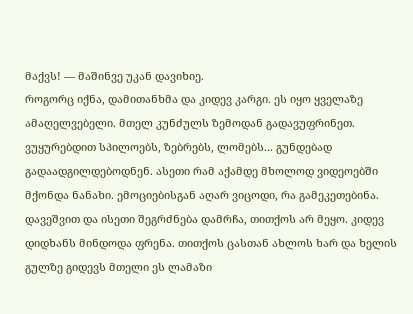მაქვს! — მაშინვე უკან დავიხიე.
როგორც იქნა, დამითანხმა და კიდევ კარგი. ეს იყო ყველაზე ამაღელვებელი. მთელ კუნძულს ზემოდან გადავუფრინეთ. ვუყურებდით სპილოებს, ზებრებს, ლომებს... გუნდებად გადაადგილდებოდნენ. ასეთი რამ აქამდე მხოლოდ ვიდეოებში მქონდა ნანახი. ემოციებისგან აღარ ვიცოდი, რა გამეკეთებინა. დავეშვით და ისეთი შეგრძნება დამრჩა, თითქოს არ მეყო. კიდევ დიდხანს მინდოდა ფრენა. თითქოს ცასთან ახლოს ხარ და ხელის გულზე გიდევს მთელი ეს ლამაზი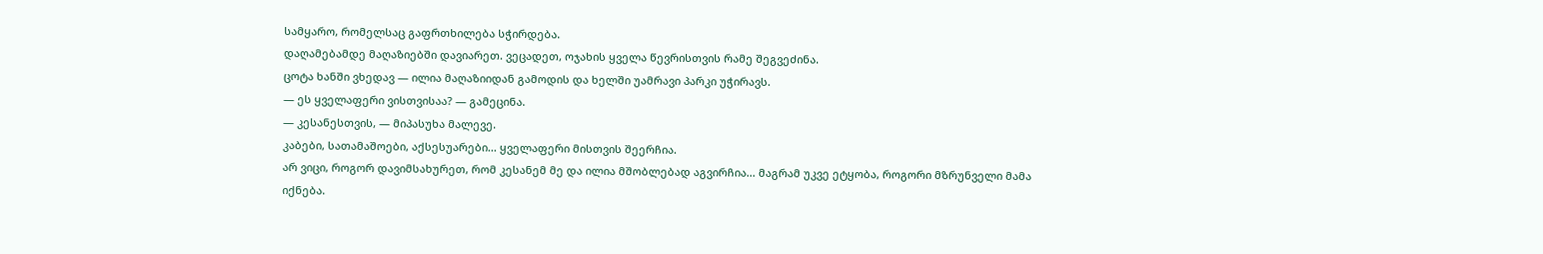სამყარო, რომელსაც გაფრთხილება სჭირდება.
დაღამებამდე მაღაზიებში დავიარეთ. ვეცადეთ, ოჯახის ყველა წევრისთვის რამე შეგვეძინა.
ცოტა ხანში ვხედავ — ილია მაღაზიიდან გამოდის და ხელში უამრავი პარკი უჭირავს.
— ეს ყველაფერი ვისთვისაა? — გამეცინა.
— კესანესთვის, — მიპასუხა მალევე.
კაბები, სათამაშოები, აქსესუარები... ყველაფერი მისთვის შეერჩია.
არ ვიცი, როგორ დავიმსახურეთ, რომ კესანემ მე და ილია მშობლებად აგვირჩია... მაგრამ უკვე ეტყობა, როგორი მზრუნველი მამა იქნება.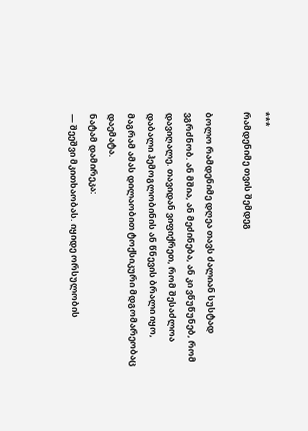***
რამდენიმე თვის შემდეგ

ბოლო რამდენიმე დღეა თავს ძალიან სუსტად ვგრძნობ. ან მშია, ან მეძინება, ან კი ვწუწუნებ, რომ დავიღალე. თავიდან ვიფიქრეთ, რომ შესაძლოა დაბალი ჰემოგლობინის ან წნევის ბრალი იყო, მაგრამ ამას დილაობით ტოქსიკური მდგომარეობაც დაემატა.
ნატამ დამირეკა:
— შეეშვი მკითხაობას. იყიდე ორსულობის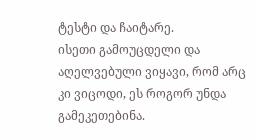ტესტი და ჩაიტარე.
ისეთი გამოუცდელი და აღელვებული ვიყავი, რომ არც კი ვიცოდი, ეს როგორ უნდა გამეკეთებინა.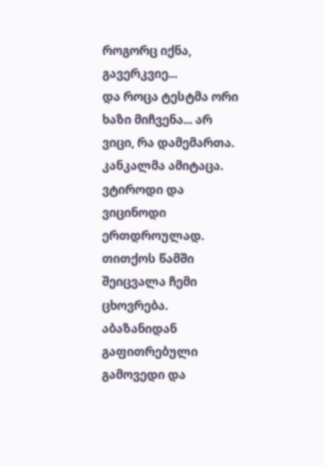როგორც იქნა, გავერკვიე...
და როცა ტესტმა ორი ხაზი მიჩვენა... არ ვიცი, რა დამემართა. კანკალმა ამიტაცა. ვტიროდი და ვიცინოდი ერთდროულად. თითქოს წამში შეიცვალა ჩემი ცხოვრება.
აბაზანიდან გაფითრებული გამოვედი და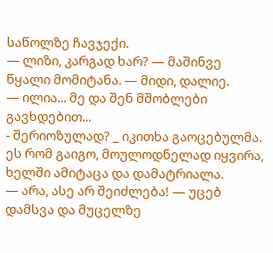საწოლზე ჩავჯექი.
— ლიზი, კარგად ხარ? — მაშინვე წყალი მომიტანა. — მიდი, დალიე.
— ილია... მე და შენ მშობლები გავხდებით...
- შერიოზულად? _ იკითხა გაოცებულმა.
ეს რომ გაიგო, მოულოდნელად იყვირა, ხელში ამიტაცა და დამატრიალა.
— არა, ასე არ შეიძლება! — უცებ დამსვა და მუცელზე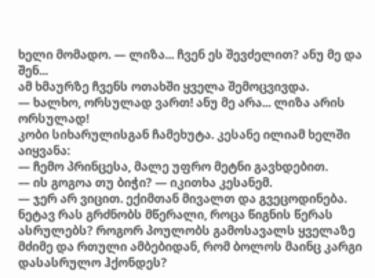ხელი მომადო. — ლიზა... ჩვენ ეს შევძელით? ანუ მე და შენ...
ამ ხმაურზე ჩვენს ოთახში ყველა შემოცვივდა.
— ხალხო, ორსულად ვართ! ანუ მე არა... ლიზა არის ორსულად!
კობი სიხარულისგან ჩამეხუტა. კესანე ილიამ ხელში აიყვანა:
— ჩემო პრინცესა, მალე უფრო მეტნი გავხდებით.
— ის გოგოა თუ ბიჭი? — იკითხა კესანემ.
— ჯერ არ ვიცით. ექიმთან მივალთ და გვეცოდინება.
ნეტავ რას გრძნობს მწერალი, როცა წიგნის წერას ასრულებს? როგორ პოულობს გამოსავალს ყველაზე მძიმე და რთული ამბებიდან, რომ ბოლოს მაინც კარგი დასასრულო ჰქონდეს?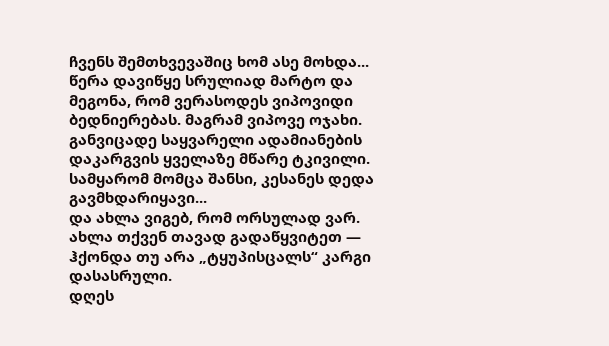ჩვენს შემთხვევაშიც ხომ ასე მოხდა...
წერა დავიწყე სრულიად მარტო და მეგონა, რომ ვერასოდეს ვიპოვიდი ბედნიერებას. მაგრამ ვიპოვე ოჯახი. განვიცადე საყვარელი ადამიანების დაკარგვის ყველაზე მწარე ტკივილი. სამყარომ მომცა შანსი, კესანეს დედა გავმხდარიყავი...
და ახლა ვიგებ, რომ ორსულად ვარ.
ახლა თქვენ თავად გადაწყვიტეთ — ჰქონდა თუ არა „ტყუპისცალს“ კარგი დასასრული.
დღეს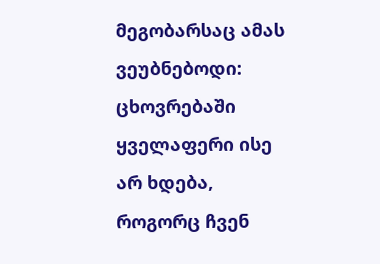მეგობარსაც ამას ვეუბნებოდი: ცხოვრებაში ყველაფერი ისე არ ხდება, როგორც ჩვენ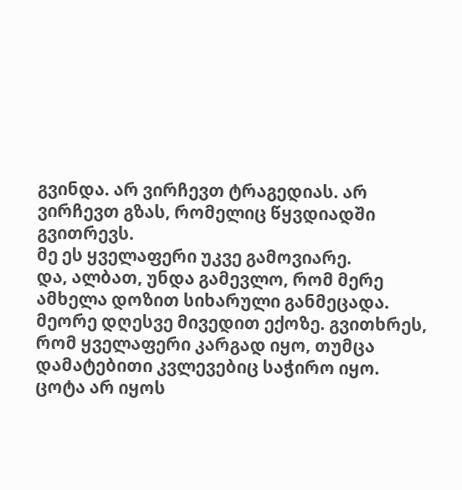გვინდა. არ ვირჩევთ ტრაგედიას. არ ვირჩევთ გზას, რომელიც წყვდიადში გვითრევს.
მე ეს ყველაფერი უკვე გამოვიარე.
და, ალბათ, უნდა გამევლო, რომ მერე ამხელა დოზით სიხარული განმეცადა.
მეორე დღესვე მივედით ექოზე. გვითხრეს, რომ ყველაფერი კარგად იყო, თუმცა დამატებითი კვლევებიც საჭირო იყო. ცოტა არ იყოს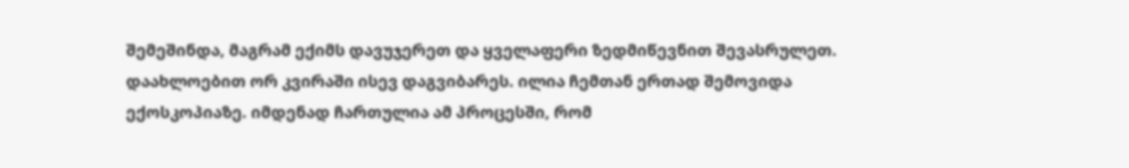შემეშინდა, მაგრამ ექიმს დავუჯერეთ და ყველაფერი ზედმიწევნით შევასრულეთ.
დაახლოებით ორ კვირაში ისევ დაგვიბარეს. ილია ჩემთან ერთად შემოვიდა ექოსკოპიაზე. იმდენად ჩართულია ამ პროცესში, რომ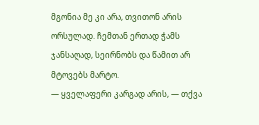მგონია მე კი არა, თვითონ არის ორსულად. ჩემთან ერთად ჭამს ჯანსაღად, სეირნობს და წამით არ მტოვებს მარტო.
— ყველაფერი კარგად არის, — თქვა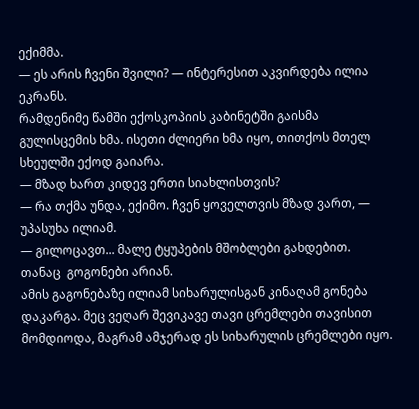ექიმმა.
— ეს არის ჩვენი შვილი? — ინტერესით აკვირდება ილია ეკრანს.
რამდენიმე წამში ექოსკოპიის კაბინეტში გაისმა გულისცემის ხმა. ისეთი ძლიერი ხმა იყო, თითქოს მთელ სხეულში ექოდ გაიარა.
— მზად ხართ კიდევ ერთი სიახლისთვის?
— რა თქმა უნდა, ექიმო. ჩვენ ყოველთვის მზად ვართ, — უპასუხა ილიამ.
— გილოცავთ... მალე ტყუპების მშობლები გახდებით. თანაც  გოგონები არიან.
ამის გაგონებაზე ილიამ სიხარულისგან კინაღამ გონება დაკარგა. მეც ვეღარ შევიკავე თავი ცრემლები თავისით მომდიოდა, მაგრამ ამჯერად ეს სიხარულის ცრემლები იყო.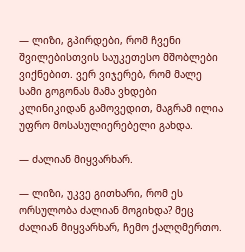— ლიზი, გპირდები, რომ ჩვენი შვილებისთვის საუკეთესო მშობლები ვიქნებით. ვერ ვიჯერებ, რომ მალე სამი გოგონას მამა ვხდები
კლინიკიდან გამოვედით, მაგრამ ილია უფრო მოსასულიერებელი გახდა.

— ძალიან მიყვარხარ.

— ლიზი, უკვე გითხარი, რომ ეს ორსულობა ძალიან მოგიხდა? მეც ძალიან მიყვარხარ, ჩემო ქალღმერთო.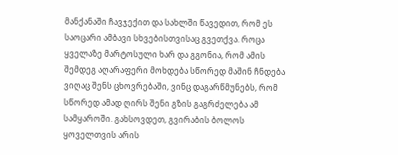მანქანაში ჩავჯექით და სახლში წავედით, რომ ეს საოცარი ამბავი სხვებისთვისაც გვეთქვა. როცა ყველაზე მარტოსული ხარ და გგონია, რომ ამის შემდეგ აღარაფერი მოხდება სწორედ მაშინ ჩნდება ვიღაც შენს ცხოვრებაში, ვინც დაგარწმუნებს, რომ სწორედ ამად ღირს შენი გზის გაგრძელება ამ სამყაროში. გახსოვდეთ, გვირაბის ბოლოს ყოველთვის არის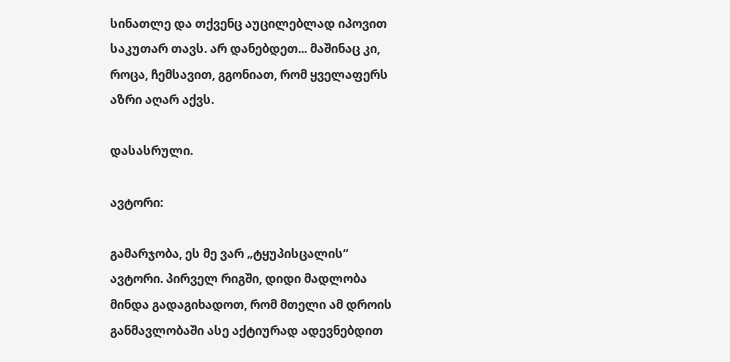სინათლე და თქვენც აუცილებლად იპოვით საკუთარ თავს. არ დანებდეთ... მაშინაც კი, როცა, ჩემსავით, გგონიათ, რომ ყველაფერს აზრი აღარ აქვს.

დასასრული.

ავტორი:

გამარჯობა, ეს მე ვარ „ტყუპისცალის“ ავტორი. პირველ რიგში, დიდი მადლობა მინდა გადაგიხადოთ, რომ მთელი ამ დროის განმავლობაში ასე აქტიურად ადევნებდით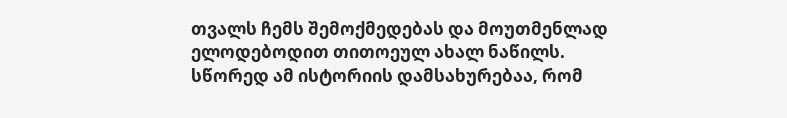თვალს ჩემს შემოქმედებას და მოუთმენლად ელოდებოდით თითოეულ ახალ ნაწილს.
სწორედ ამ ისტორიის დამსახურებაა, რომ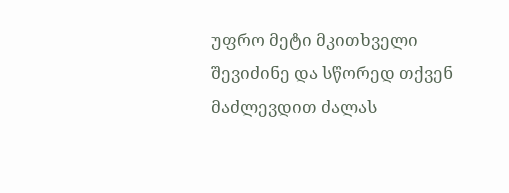უფრო მეტი მკითხველი შევიძინე და სწორედ თქვენ მაძლევდით ძალას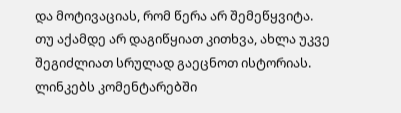და მოტივაციას, რომ წერა არ შემეწყვიტა.
თუ აქამდე არ დაგიწყიათ კითხვა, ახლა უკვე შეგიძლიათ სრულად გაეცნოთ ისტორიას. ლინკებს კომენტარებში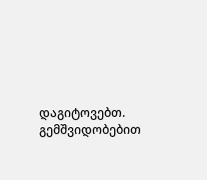დაგიტოვებთ.
გემშვიდობებით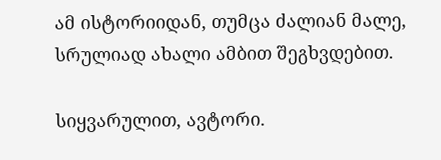ამ ისტორიიდან, თუმცა ძალიან მალე, სრულიად ახალი ამბით შეგხვდებით.

სიყვარულით, ავტორი.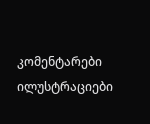კომენტარები ილუსტრაციები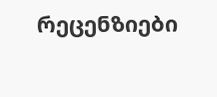რეცენზიები